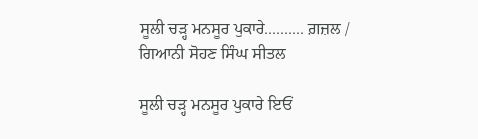ਸੂਲੀ ਚੜ੍ਹ ਮਨਸੂਰ ਪੁਕਾਰੇ.......... ਗ਼ਜ਼ਲ / ਗਿਆਨੀ ਸੋਹਣ ਸਿੰਘ ਸੀਤਲ

ਸੂਲੀ ਚੜ੍ਹ ਮਨਸੂਰ ਪੁਕਾਰੇ ਇਓਂ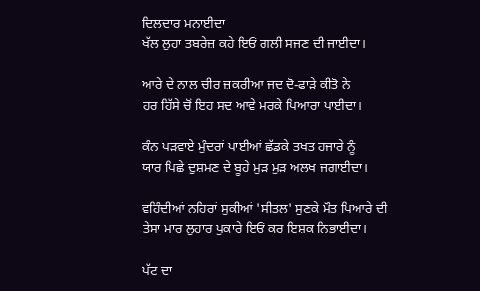ਦਿਲਦਾਰ ਮਨਾਈਦਾ
ਖੱਲ ਲੁਹਾ ਤਬਰੇਜ਼ ਕਹੇ ਇਓਂ ਗਲੀ ਸਜਣ ਦੀ ਜਾਈਦਾ।

ਆਰੇ ਦੇ ਨਾਲ ਚੀਰ ਜ਼ਕਰੀਆ ਜਦ ਦੋ-ਫਾੜੇ ਕੀਤੋ ਨੇ
ਹਰ ਹਿੱਸੇ ਚੋਂ ਇਹ ਸਦ ਆਵੇ ਮਰਕੇ ਪਿਆਰਾ ਪਾਈਦਾ।

ਕੰਨ ਪੜਵਾਏ ਮੁੰਦਰਾਂ ਪਾਈਆਂ ਛੱਡਕੇ ਤਖਤ ਹਜਾਰੇ ਨੂੰ
ਯਾਰ ਪਿਛੇ ਦੁਸ਼ਮਣ ਦੇ ਬੂਹੇ ਮੁੜ ਮੁੜ ਅਲਖ ਜਗਾਈਦਾ।

ਵਹਿੰਦੀਆਂ ਨਹਿਰਾਂ ਸੁਕੀਆਂ 'ਸੀਤਲ' ਸੁਣਕੇ ਮੌਤ ਪਿਆਰੇ ਦੀ
ਤੇਸਾ ਮਾਰ ਲੁਹਾਰ ਪੁਕਾਰੇ ਇਓਂ ਕਰ ਇਸ਼ਕ ਨਿਭਾਈਦਾ।

ਪੱਟ ਦਾ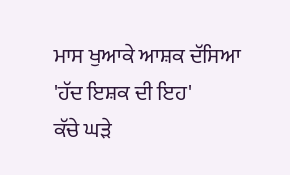ਮਾਸ ਖੁਆਕੇ ਆਸ਼ਕ ਦੱਸਿਆ 'ਹੱਦ ਇਸ਼ਕ ਦੀ ਇਹ'
ਕੱਚੇ ਘੜੇ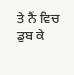ਤੇ ਨੈਂ ਵਿਚ ਡੁਬ ਕੇ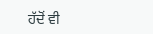ਹੱਦੋਂ ਵੀ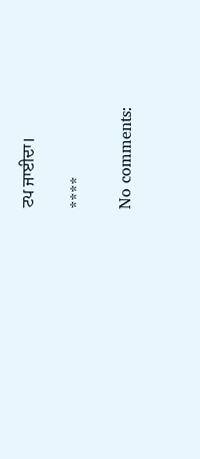ਟਪ ਜਾਈਦਾ।

****

No comments: